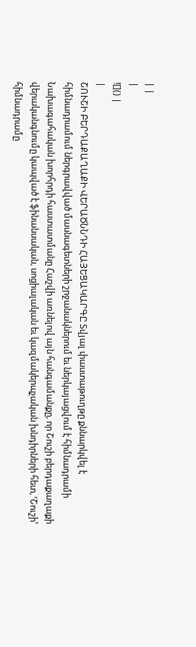| |
|
![]() |
|
ՇՈՒՇԻ ԲԵՐԴԱՔԱՂԱՔԻ ՎԵՐԱԾՆՆԴԻ ՀԱՅԵՑԱԿԱՐԳԸ Տվյալ փաստաթուղթը քննարկվել է հիմնադրամում ներգրավված մասնագետների շրջանակներում եւ ներկայացվում է հիմնադրամի Նախագահական խորհրդի հաստատմանը Հաշվի առնելով այն հանգամանքը, որ Շուշի բերդաքաղաքի վերականգնումը կապված է ֆինանսական, սոցիալական եւ կազմակերպչական խնդիրների հետ, ՙՇուշի՚ հիմնադրամը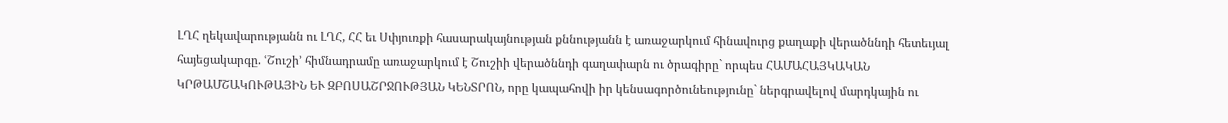ԼՂՀ ղեկավարությանն ու ԼՂՀ, ՀՀ եւ Սփյուռքի հասարակայնության քննությանն է առաջարկում հինավուրց քաղաքի վերածննդի հետեւյալ հայեցակարգը. ՙՇուշի՚ հիմնադրամը առաջարկում է Շուշիի վերածննդի գաղափարն ու ծրագիրը` որպես ՀԱՄԱՀԱՅԿԱԿԱՆ ԿՐԹԱՄՇԱԿՈՒԹԱՅԻՆ ԵՒ ԶԲՈՍԱՇՐՋՈՒԹՅԱՆ ԿԵՆՏՐՈՆ, որը կապահովի իր կենսագործունեությունը` ներգրավելով մարդկային ու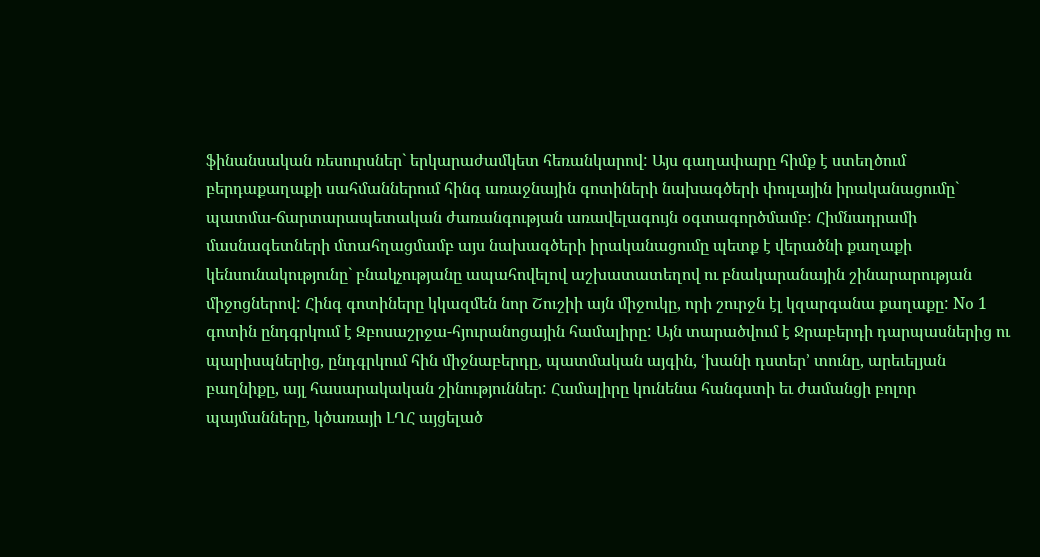ֆինանսական ռեսուրսներ` երկարաժամկետ հեռանկարով: Այս գաղափարը հիմք է ստեղծում բերդաքաղաքի սահմաններում հինգ առաջնային գոտիների նախագծերի փուլային իրականացումը` պատմա-ճարտարապետական ժառանգության առավելագույն օգտագործմամբ: Հիմնադրամի մասնագետների մտահղացմամբ այս նախագծերի իրականացումը պետք է վերածնի քաղաքի կենսունակությունը` բնակչությանը ապահովելով աշխատատեղով ու բնակարանային շինարարության միջոցներով: Հինգ գոտիները կկազմեն նոր Շուշիի այն միջուկը, որի շուրջն էլ կզարգանա քաղաքը: Nօ 1 գոտին ընդգրկում է Զբոսաշրջա-հյուրանոցային համալիրը: Այն տարածվում է Ջրաբերդի դարպասներից ու պարիսպներից, ընդգրկում հին միջնաբերդը, պատմական այգին, ՙխանի դստեր՚ տունը, արեւելյան բաղնիքը, այլ հասարակական շինություններ: Համալիրը կունենա հանգստի եւ ժամանցի բոլոր պայմանները, կծառայի ԼՂՀ այցելած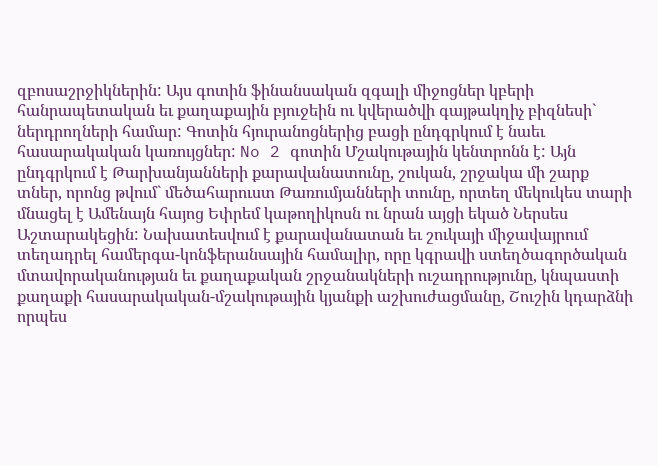զբոսաշրջիկներին: Այս գոտին ֆինանսական զգալի միջոցներ կբերի հանրապետական եւ քաղաքային բյուջեին ու կվերածվի գայթակղիչ բիզնեսի` ներդրողների համար: Գոտին հյուրանոցներից բացի ընդգրկում է նաեւ հասարակական կառույցներ: No 2 գոտին Մշակութային կենտրոնն է: Այն ընդգրկում է Թարխանյանների քարավանատունը, շուկան, շրջակա մի շարք տներ, որոնց թվում` մեծահարուստ Թառումյանների տունը, որտեղ մեկուկես տարի մնացել է Ամենայն հայոց Եփրեմ կաթողիկոսն ու նրան այցի եկած Ներսես Աշտարակեցին: Նախատեսվում է քարավանատան եւ շուկայի միջավայրում տեղադրել համերգա-կոնֆերանսային համալիր, որը կգրավի ստեղծագործական մտավորականության եւ քաղաքական շրջանակների ուշադրությունը, կնպաստի քաղաքի հասարակական-մշակութային կյանքի աշխուժացմանը, Շուշին կդարձնի որպես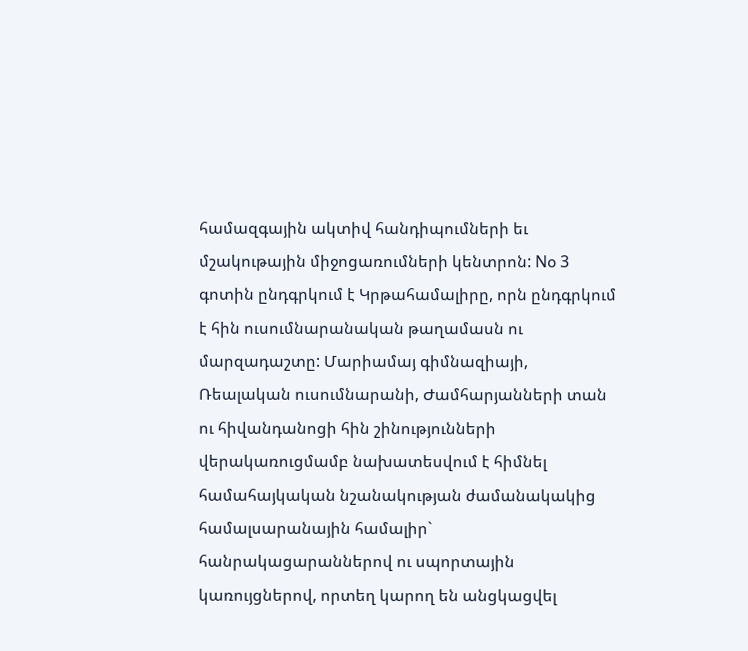համազգային ակտիվ հանդիպումների եւ մշակութային միջոցառումների կենտրոն: Nօ 3 գոտին ընդգրկում է Կրթահամալիրը, որն ընդգրկում է հին ուսումնարանական թաղամասն ու մարզադաշտը: Մարիամայ գիմնազիայի, Ռեալական ուսումնարանի, Ժամհարյանների տան ու հիվանդանոցի հին շինությունների վերակառուցմամբ նախատեսվում է հիմնել համահայկական նշանակության ժամանակակից համալսարանային համալիր` հանրակացարաններով ու սպորտային կառույցներով, որտեղ կարող են անցկացվել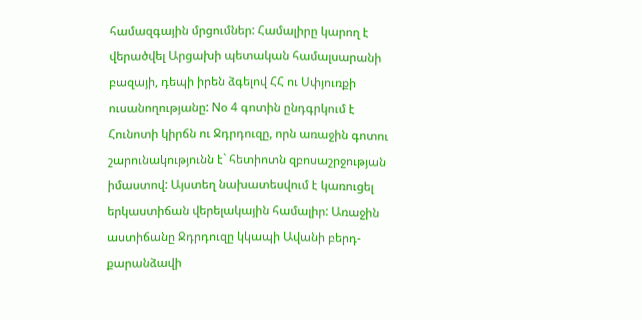համազգային մրցումներ: Համալիրը կարող է վերածվել Արցախի պետական համալսարանի բազայի, դեպի իրեն ձգելով ՀՀ ու Սփյուռքի ուսանողությանը: Nօ 4 գոտին ընդգրկում է Հունոտի կիրճն ու Ջդրդուզը, որն առաջին գոտու շարունակությունն է` հետիոտն զբոսաշրջության իմաստով: Այստեղ նախատեսվում է կառուցել երկաստիճան վերելակային համալիր: Առաջին աստիճանը Ջդրդուզը կկապի Ավանի բերդ-քարանձավի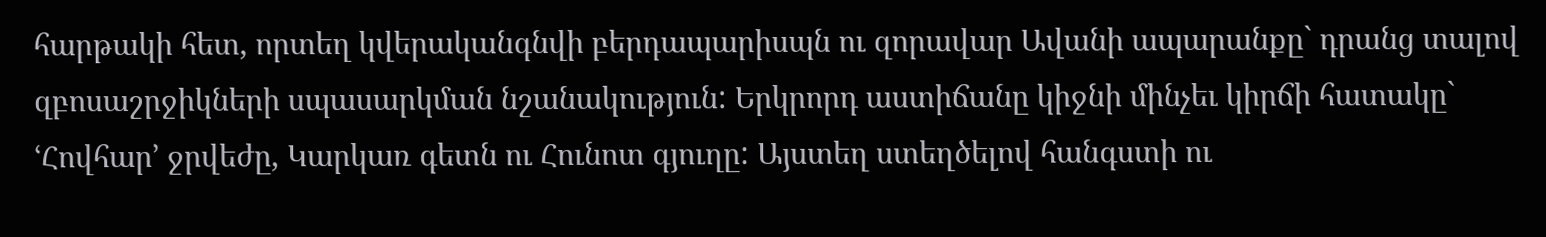հարթակի հետ, որտեղ կվերականգնվի բերդապարիսպն ու զորավար Ավանի ապարանքը` դրանց տալով զբոսաշրջիկների սպասարկման նշանակություն: Երկրորդ աստիճանը կիջնի մինչեւ կիրճի հատակը` ՙՀովհար՚ ջրվեժը, Կարկառ գետն ու Հունոտ գյուղը: Այստեղ ստեղծելով հանգստի ու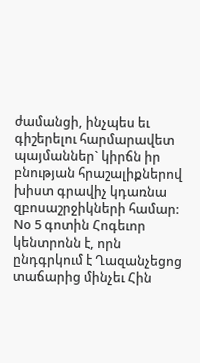ժամանցի, ինչպես եւ գիշերելու հարմարավետ պայմաններ` կիրճն իր բնության հրաշալիքներով խիստ գրավիչ կդառնա զբոսաշրջիկների համար: Nօ 5 գոտին Հոգեւոր կենտրոնն է, որն ընդգրկում է Ղազանչեցոց տաճարից մինչեւ Հին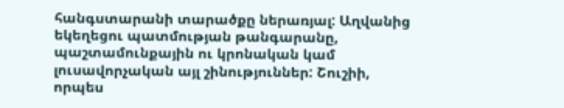հանգստարանի տարածքը ներառյալ: Աղվանից եկեղեցու պատմության թանգարանը, պաշտամունքային ու կրոնական կամ լուսավորչական այլ շինություններ: Շուշիի, որպես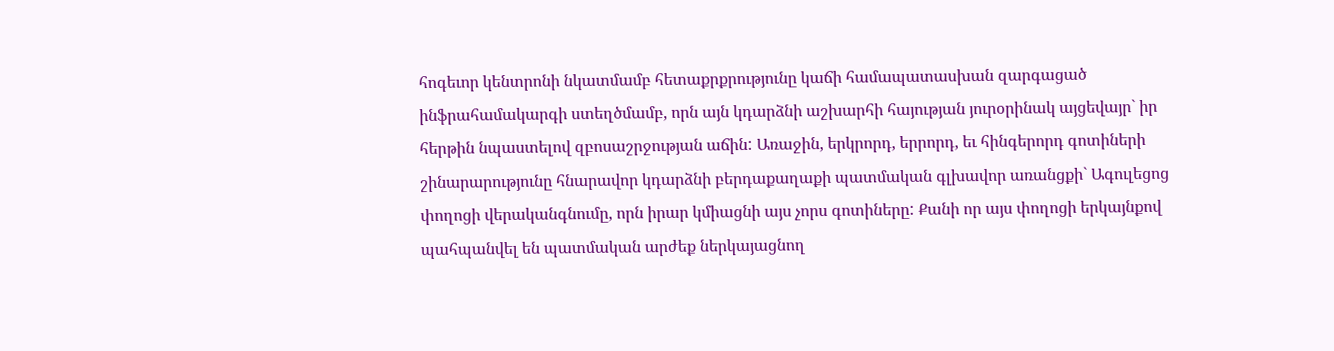հոգեւոր կենտրոնի նկատմամբ հետաքրքրությունը կաճի համապատասխան զարգացած ինֆրահամակարգի ստեղծմամբ, որն այն կդարձնի աշխարհի հայության յուրօրինակ այցեվայր` իր հերթին նպաստելով զբոսաշրջության աճին: Առաջին, երկրորդ, երրորդ, եւ հինգերորդ գոտիների շինարարությունը հնարավոր կդարձնի բերդաքաղաքի պատմական գլխավոր առանցքի` Ագուլեցոց փողոցի վերականգնումը, որն իրար կմիացնի այս չորս գոտիները: Քանի որ այս փողոցի երկայնքով պահպանվել են պատմական արժեք ներկայացնող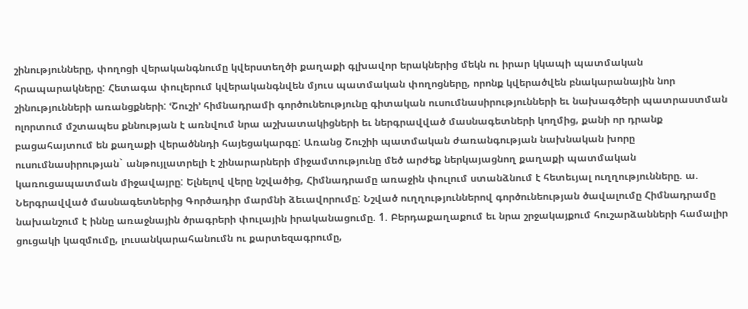շինությունները, փողոցի վերականգնումը կվերստեղծի քաղաքի գլխավոր երակներից մեկն ու իրար կկապի պատմական հրապարակները: Հետագա փուլերում կվերականգնվեն մյուս պատմական փողոցները, որոնք կվերածվեն բնակարանային նոր շինությունների առանցքների: ՙՇուշի՚ հիմնադրամի գործունեությունը գիտական ուսումնասիրությունների եւ նախագծերի պատրաստման ոլորտում մշտապես քննության է առնվում նրա աշխատակիցների եւ ներգրավված մասնագետների կողմից, քանի որ դրանք բացահայտում են քաղաքի վերածննդի հայեցակարգը: Առանց Շուշիի պատմական ժառանգության նախնական խորը ուսումնասիրության` անթույլատրելի է շինարարների միջամտությունը մեծ արժեք ներկայացնող քաղաքի պատմական կառուցապատման միջավայրը: Ելնելով վերը նշվածից, Հիմնադրամը առաջին փուլում ստանձնում է հետեւյալ ուղղությունները. ա. Ներգրավված մասնագետներից Գործադիր մարմնի ձեւավորումը: Նշված ուղղություններով գործունեության ծավալումը Հիմնադրամը նախանշում է իննը առաջնային ծրագրերի փուլային իրականացումը. 1. Բերդաքաղաքում եւ նրա շրջակայքում հուշարձանների համալիր ցուցակի կազմումը, լուսանկարահանումն ու քարտեզագրումը,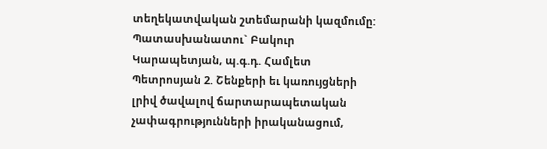տեղեկատվական շտեմարանի կազմումը: Պատասխանատու` Բակուր Կարապետյան, պ.գ.դ. Համլետ Պետրոսյան 2. Շենքերի եւ կառույցների լրիվ ծավալով ճարտարապետական չափագրությունների իրականացում,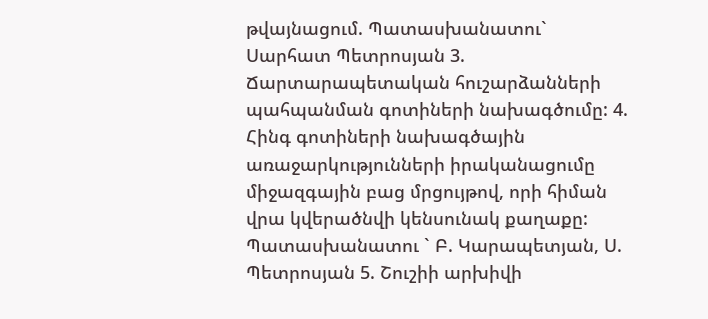թվայնացում. Պատասխանատու` Սարհատ Պետրոսյան 3. Ճարտարապետական հուշարձանների պահպանման գոտիների նախագծումը: 4. Հինգ գոտիների նախագծային առաջարկությունների իրականացումը միջազգային բաց մրցույթով, որի հիման վրա կվերածնվի կենսունակ քաղաքը: Պատասխանատու ` Բ. Կարապետյան, Ս. Պետրոսյան 5. Շուշիի արխիվի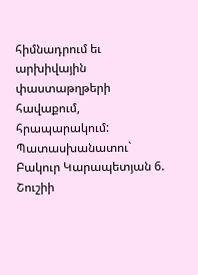հիմնադրում եւ արխիվային փաստաթղթերի հավաքում, հրապարակում: Պատասխանատու` Բակուր Կարապետյան 6. Շուշիի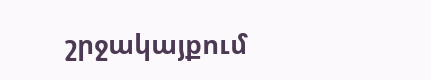շրջակայքում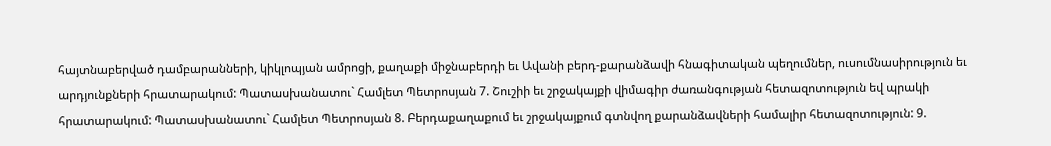հայտնաբերված դամբարանների, կիկլոպյան ամրոցի, քաղաքի միջնաբերդի եւ Ավանի բերդ-քարանձավի հնագիտական պեղումներ, ուսումնասիրություն եւ արդյունքների հրատարակում: Պատասխանատու` Համլետ Պետրոսյան 7. Շուշիի եւ շրջակայքի վիմագիր ժառանգության հետազոտություն եվ պրակի հրատարակում: Պատասխանատու` Համլետ Պետրոսյան 8. Բերդաքաղաքում եւ շրջակայքում գտնվող քարանձավների համալիր հետազոտություն: 9.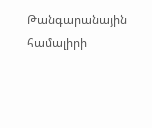Թանգարանային համալիրի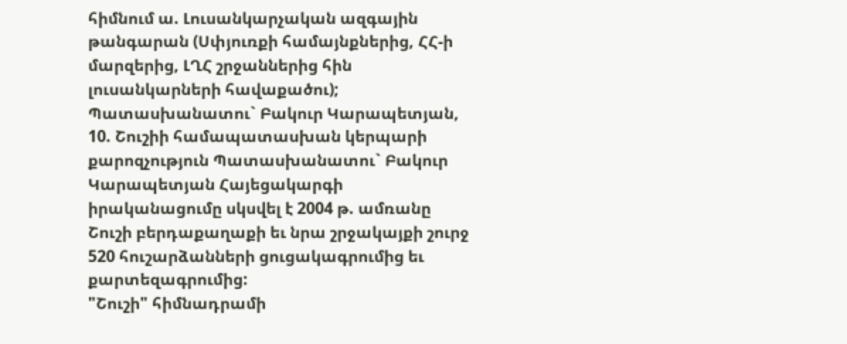հիմնում ա. Լուսանկարչական ազգային թանգարան (Սփյուռքի համայնքներից, ՀՀ-ի մարզերից, ԼՂՀ շրջաններից հին լուսանկարների հավաքածու); Պատասխանատու` Բակուր Կարապետյան, 10. Շուշիի համապատասխան կերպարի քարոզչություն Պատասխանատու` Բակուր Կարապետյան Հայեցակարգի իրականացումը սկսվել է 2004 թ. ամռանը Շուշի բերդաքաղաքի եւ նրա շրջակայքի շուրջ 520 հուշարձանների ցուցակագրումից եւ քարտեզագրումից:
"Շուշի" հիմնադրամի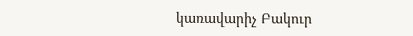կառավարիչ Բակուր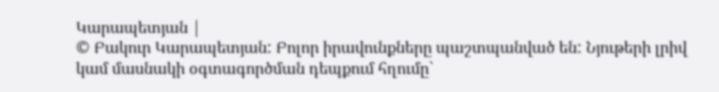Կարապետյան |
© Բակուր Կարապետյան: Բոլոր իրավունքները պաշտպանված են: Նյութերի լրիվ կամ մասնակի օգտագործման դեպքում հղումը`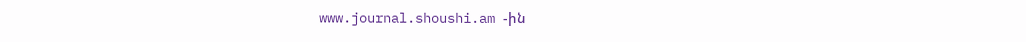www.journal.shoushi.am -ին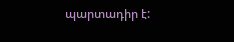պարտադիր է: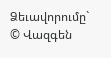Ձեւավորումը` © Վազգեն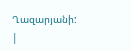Ղազարյանի: |